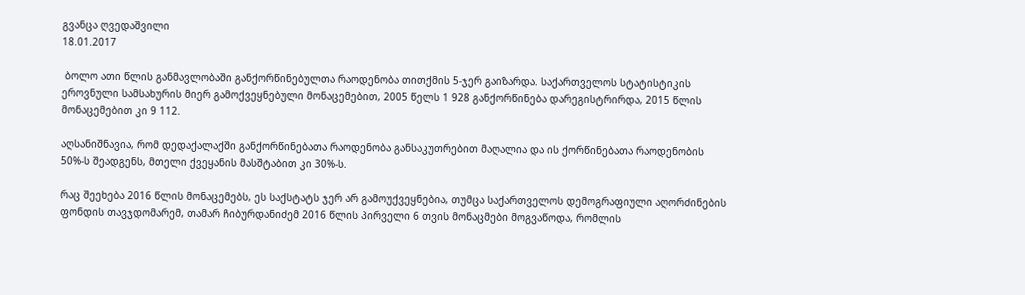გვანცა ღვედაშვილი
18.01.2017

 ბოლო ათი წლის განმავლობაში განქორწინებულთა რაოდენობა თითქმის 5-ჯერ გაიზარდა. საქართველოს სტატისტიკის ეროვნული სამსახურის მიერ გამოქვეყნებული მონაცემებით, 2005 წელს 1 928 განქორწინება დარეგისტრირდა, 2015 წლის მონაცემებით კი 9 112.

აღსანიშნავია, რომ დედაქალაქში განქორწინებათა რაოდენობა განსაკუთრებით მაღალია და ის ქორწინებათა რაოდენობის 50%-ს შეადგენს, მთელი ქვეყანის მასშტაბით კი 30%-ს.

რაც შეეხება 2016 წლის მონაცემებს, ეს საქსტატს ჯერ არ გამოუქვეყნებია, თუმცა საქართველოს დემოგრაფიული აღორძინების ფონდის თავჯდომარემ, თამარ ჩიბურდანიძემ 2016 წლის პირველი 6 თვის მონაცმები მოგვაწოდა, რომლის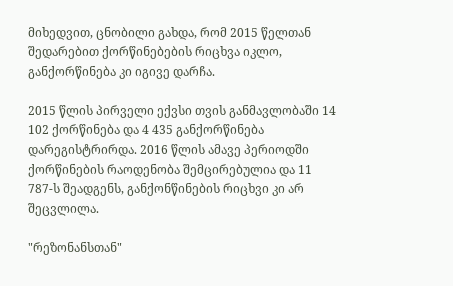მიხედვით, ცნობილი გახდა, რომ 2015 წელთან შედარებით ქორწინებების რიცხვა იკლო, განქორწინება კი იგივე დარჩა.

2015 წლის პირველი ექვსი თვის განმავლობაში 14 102 ქორწინება და 4 435 განქორწინება დარეგისტრირდა. 2016 წლის ამავე პერიოდში ქორწინების რაოდენობა შემცირებულია და 11 787-ს შეადგენს, განქონწინების რიცხვი კი არ შეცვლილა.

"რეზონანსთან"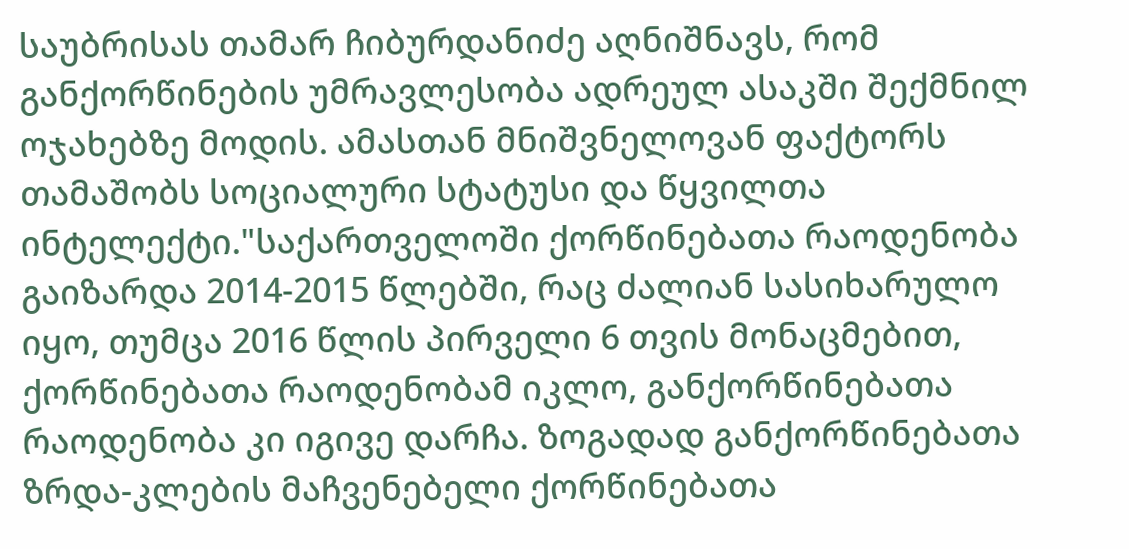საუბრისას თამარ ჩიბურდანიძე აღნიშნავს, რომ განქორწინების უმრავლესობა ადრეულ ასაკში შექმნილ ოჯახებზე მოდის. ამასთან მნიშვნელოვან ფაქტორს თამაშობს სოციალური სტატუსი და წყვილთა ინტელექტი."საქართველოში ქორწინებათა რაოდენობა გაიზარდა 2014-2015 წლებში, რაც ძალიან სასიხარულო იყო, თუმცა 2016 წლის პირველი 6 თვის მონაცმებით, ქორწინებათა რაოდენობამ იკლო, განქორწინებათა რაოდენობა კი იგივე დარჩა. ზოგადად განქორწინებათა ზრდა-კლების მაჩვენებელი ქორწინებათა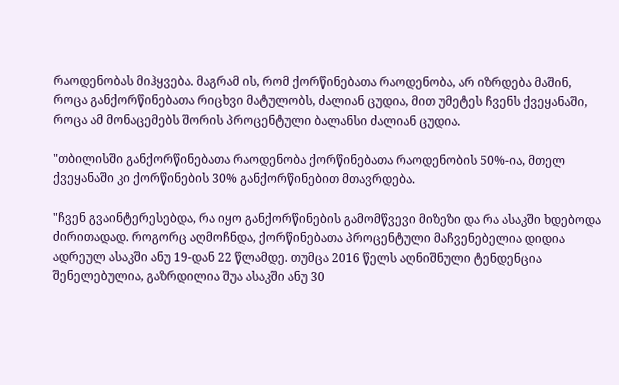რაოდენობას მიჰყვება. მაგრამ ის, რომ ქორწინებათა რაოდენობა, არ იზრდება მაშინ, როცა განქორწინებათა რიცხვი მატულობს, ძალიან ცუდია, მით უმეტეს ჩვენს ქვეყანაში, როცა ამ მონაცემებს შორის პროცენტული ბალანსი ძალიან ცუდია.

"თბილისში განქორწინებათა რაოდენობა ქორწინებათა რაოდენობის 50%-ია, მთელ ქვეყანაში კი ქორწინების 30% განქორწინებით მთავრდება.

"ჩვენ გვაინტერესებდა, რა იყო განქორწინების გამომწვევი მიზეზი და რა ასაკში ხდებოდა ძირითადად. როგორც აღმოჩნდა, ქორწინებათა პროცენტული მაჩვენებელია დიდია ადრეულ ასაკში ანუ 19-დან 22 წლამდე. თუმცა 2016 წელს აღნიშნული ტენდენცია შენელებულია, გაზრდილია შუა ასაკში ანუ 30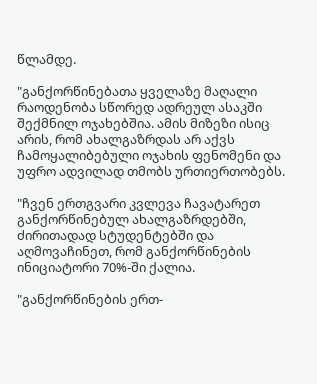წლამდე.

"განქორწინებათა ყველაზე მაღალი რაოდენობა სწორედ ადრეულ ასაკში შექმნილ ოჯახებშია. ამის მიზეზი ისიც არის, რომ ახალგაზრდას არ აქვს ჩამოყალიბებული ოჯახის ფენომენი და უფრო ადვილად თმობს ურთიერთობებს.

"ჩვენ ერთგვარი კვლევა ჩავატარეთ განქორწინებულ ახალგაზრდებში, ძირითადად სტუდენტებში და აღმოვაჩინეთ, რომ განქორწინების ინიციატორი 70%-ში ქალია.

"განქორწინების ერთ-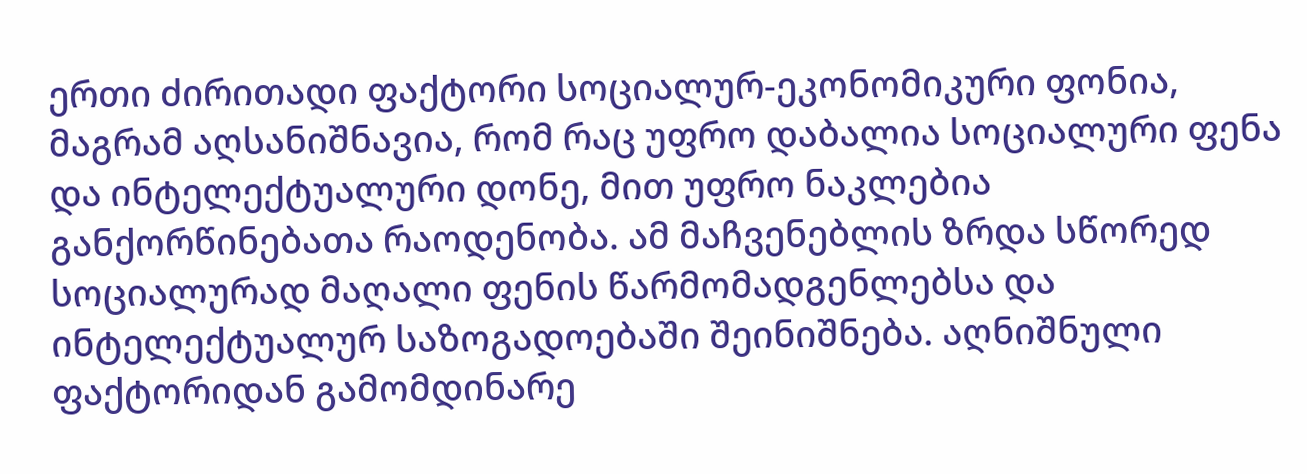ერთი ძირითადი ფაქტორი სოციალურ-ეკონომიკური ფონია, მაგრამ აღსანიშნავია, რომ რაც უფრო დაბალია სოციალური ფენა და ინტელექტუალური დონე, მით უფრო ნაკლებია განქორწინებათა რაოდენობა. ამ მაჩვენებლის ზრდა სწორედ სოციალურად მაღალი ფენის წარმომადგენლებსა და ინტელექტუალურ საზოგადოებაში შეინიშნება. აღნიშნული ფაქტორიდან გამომდინარე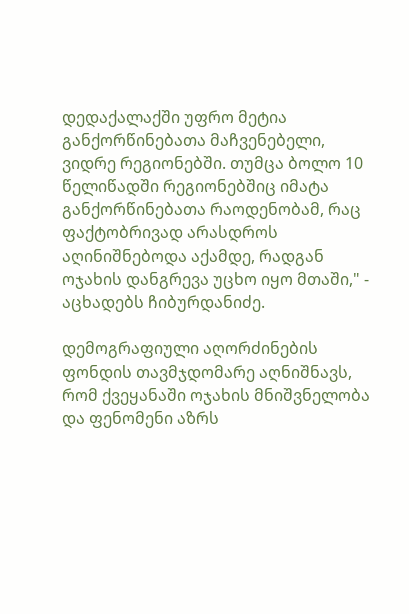დედაქალაქში უფრო მეტია განქორწინებათა მაჩვენებელი, ვიდრე რეგიონებში. თუმცა ბოლო 10 წელიწადში რეგიონებშიც იმატა განქორწინებათა რაოდენობამ, რაც ფაქტობრივად არასდროს აღინიშნებოდა აქამდე, რადგან ოჯახის დანგრევა უცხო იყო მთაში," - აცხადებს ჩიბურდანიძე.

დემოგრაფიული აღორძინების ფონდის თავმჯდომარე აღნიშნავს, რომ ქვეყანაში ოჯახის მნიშვნელობა და ფენომენი აზრს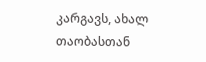კარგავს, ახალ თაობასთან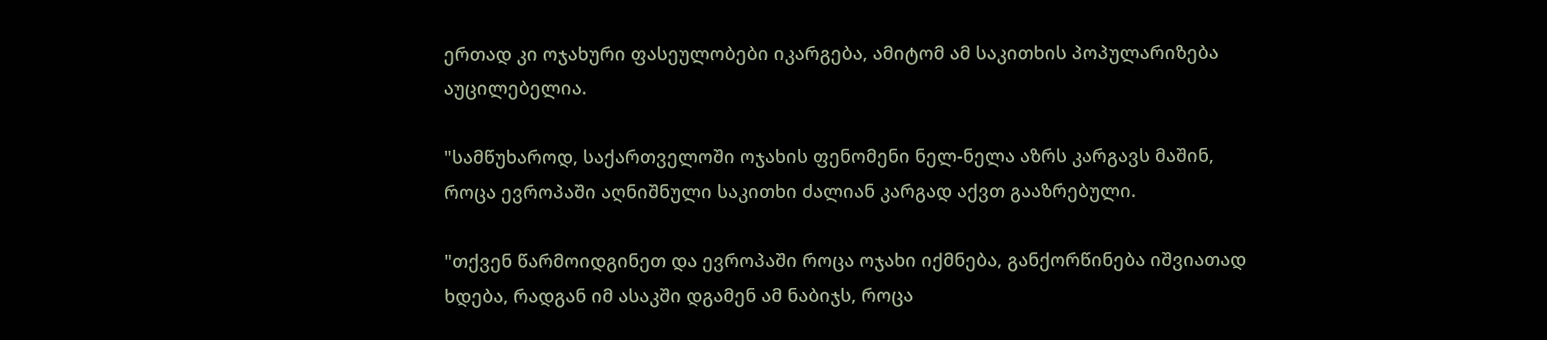ერთად კი ოჯახური ფასეულობები იკარგება, ამიტომ ამ საკითხის პოპულარიზება აუცილებელია.

"სამწუხაროდ, საქართველოში ოჯახის ფენომენი ნელ-ნელა აზრს კარგავს მაშინ, როცა ევროპაში აღნიშნული საკითხი ძალიან კარგად აქვთ გააზრებული.

"თქვენ წარმოიდგინეთ და ევროპაში როცა ოჯახი იქმნება, განქორწინება იშვიათად ხდება, რადგან იმ ასაკში დგამენ ამ ნაბიჯს, როცა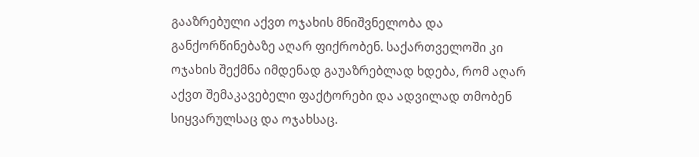გააზრებული აქვთ ოჯახის მნიშვნელობა და განქორწინებაზე აღარ ფიქრობენ. საქართველოში კი ოჯახის შექმნა იმდენად გაუაზრებლად ხდება, რომ აღარ აქვთ შემაკავებელი ფაქტორები და ადვილად თმობენ სიყვარულსაც და ოჯახსაც.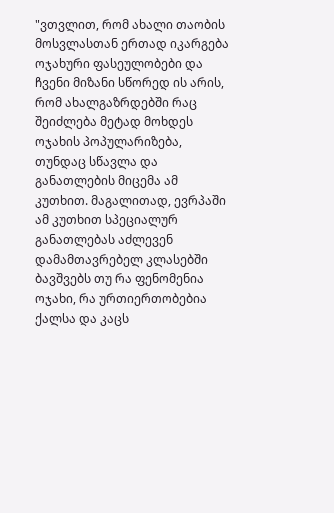"ვთვლით, რომ ახალი თაობის მოსვლასთან ერთად იკარგება ოჯახური ფასეულობები და ჩვენი მიზანი სწორედ ის არის, რომ ახალგაზრდებში რაც შეიძლება მეტად მოხდეს ოჯახის პოპულარიზება, თუნდაც სწავლა და განათლების მიცემა ამ კუთხით. მაგალითად, ევრპაში ამ კუთხით სპეციალურ განათლებას აძლევენ დამამთავრებელ კლასებში ბავშვებს თუ რა ფენომენია ოჯახი, რა ურთიერთობებია ქალსა და კაცს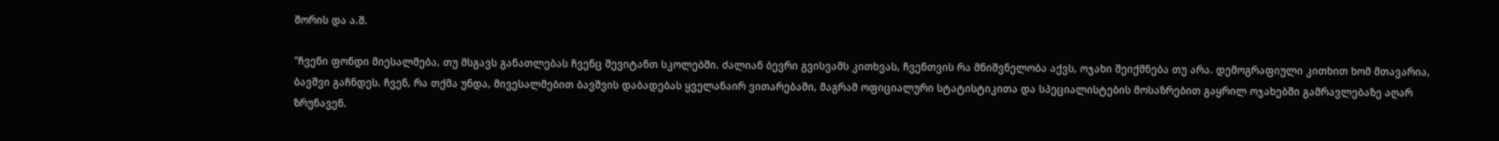შორის და ა.შ.

"ჩვენი ფონდი მიესალმება, თუ მსგავს განათლებას ჩვენც შევიტანთ სკოლებში. ძალიან ბევრი გვისვამს კითხვას, ჩვენთვის რა მნიშვნელობა აქვს, ოჯახი შეიქმნება თუ არა. დემოგრაფიული კითხით ხომ მთავარია, ბავშვი გაჩნდეს. ჩვენ, რა თქმა უნდა, მივესალმებით ბავშვის დაბადებას ყველანაირ ვითარებაში, მაგრამ ოფიციალური სტატისტიკითა და სპეციალისტების მოსაზრებით გაყრილ ოჯახებში გამრავლებაზე აღარ ზრუნავენ.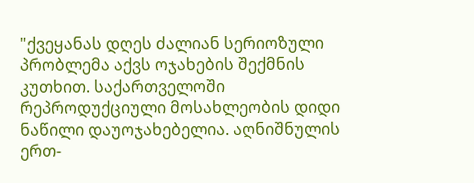"ქვეყანას დღეს ძალიან სერიოზული პრობლემა აქვს ოჯახების შექმნის კუთხით. საქართველოში რეპროდუქციული მოსახლეობის დიდი ნაწილი დაუოჯახებელია. აღნიშნულის ერთ-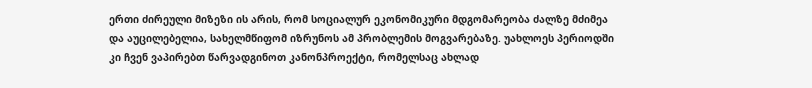ერთი ძირეული მიზეზი ის არის, რომ სოციალურ ეკონომიკური მდგომარეობა ძალზე მძიმეა და აუცილებელია, სახელმწიფომ იზრუნოს ამ პრობლემის მოგვარებაზე. უახლოეს პერიოდში კი ჩვენ ვაპირებთ წარვადგინოთ კანონპროექტი, რომელსაც ახლად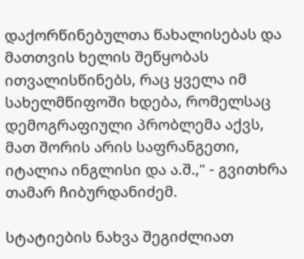დაქორწინებულთა წახალისებას და მათთვის ხელის შეწყობას ითვალისწინებს, რაც ყველა იმ სახელმწიფოში ხდება, რომელსაც დემოგრაფიული პრობლემა აქვს, მათ შორის არის საფრანგეთი, იტალია ინგლისი და ა.შ.," - გვითხრა თამარ ჩიბურდანიძემ.

სტატიების ნახვა შეგიძლიათ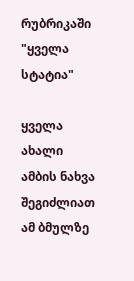რუბრიკაში "ყველა სტატია"

ყველა ახალი ამბის ნახვა შეგიძლიათ ამ ბმულზე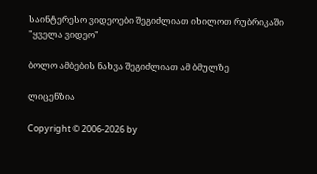საინტერესო ვიდეოები შეგიძლიათ იხილოთ რუბრიკაში "ყველა ვიდეო"

ბოლო ამბების ნახვა შეგიძლიათ ამ ბმულზე

ლიცენზია

Copyright © 2006-2026 by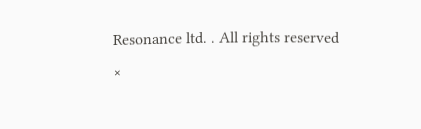Resonance ltd. . All rights reserved
×